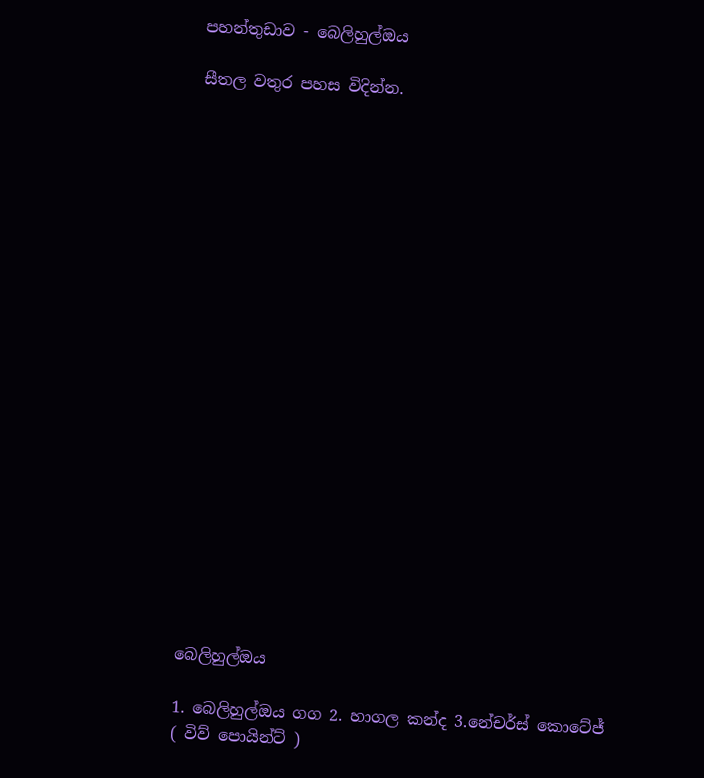පහන්තුඩාව - බෙලිහුල්ඔය

සීතල වතුර පහස විදින්න.





















බෙලිහුල්ඔය

1. බෙලිහුල්ඔය ගග 2. හාගල කන්ද 3.නේචර්ස් කොටේජ් ( විව් පොයින්ට් )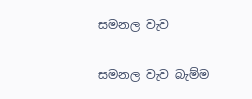සමනල වැව

සමනල වැව බැම්ම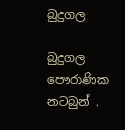බුදුගල

බුදුගල පෞරාණික නටබුන් .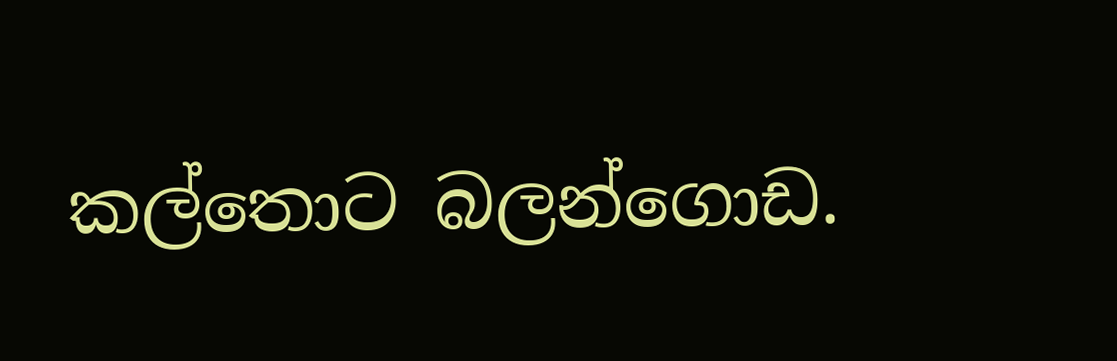කල්තොට බලන්ගොඩ.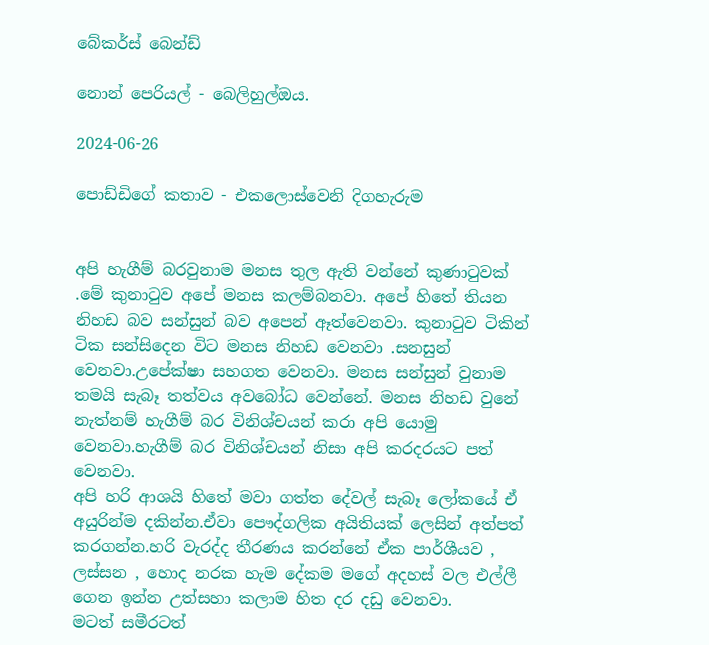බේකර්ස් බෙන්ඩ්

නොන් පෙරියල් - බෙලිහුල්ඔය.

2024-06-26

පොඩ්ඩිගේ කතාව - එකලොස්වෙනි දිගහැරුම


අපි හැගීම් බරවුනාම මනස තුල ඇති වන්නේ කුණාටුවක් .මේ කුනාටුව අපේ මනස කලම්බනවා. අපේ හිතේ තියන නිහඩ බව සන්සුන් බව අපෙන් ඈත්වෙනවා. කුනාටුව ටිකින් ටික සන්සිදෙන විට මනස නිහඩ වෙනවා .සනසුන් වෙනවා.උපේක්ෂා සහගත වෙනවා. මනස සන්සුන් වුනාම තමයි සැබෑ තත්වය අවබෝධ වෙන්නේ. මනස නිහඩ වුනේ නැත්නම් හැගීම් බර විනිශ්චයන් කරා අපි යොමු වෙනවා.හැගීම් බර විනිශ්චයන් නිසා අපි කරදරයට පත් වෙනවා.
අපි හරි ආශයි හිතේ මවා ගත්ත දේවල් සැබෑ ලෝකයේ ඒ අයුරින්ම දකින්න.ඒවා පෞද්ගලික අයිතියක් ලෙසින් අත්පත් කරගන්න.හරි වැරද්ද තීරණය කරන්නේ ඒක පාර්ශීයව , ලස්සන , හොද නරක හැම දේකම මගේ අදහස් වල එල්ලී ගෙන ඉන්න උත්සහා කලාම හිත දර දඩු වෙනවා.
මටත් සමීරටත්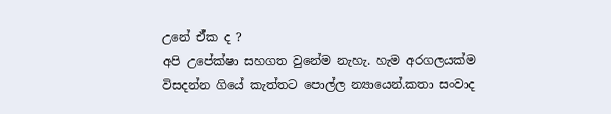උනේ ඒ්ක ද ?
අපි උපේක්ෂා සහගත වුනේම නැහැ. හැම අරගලයක්ම විසදන්න ගියේ කැත්තට පොල්ල න්‍යායෙන්.කතා සංවාද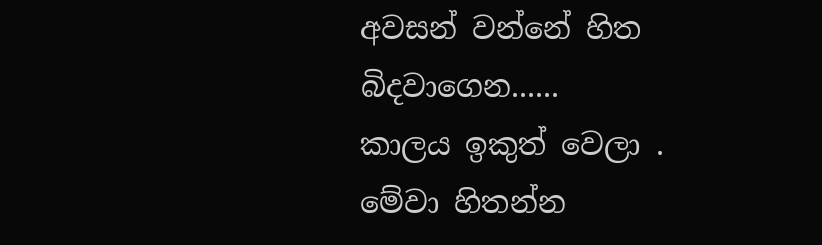අවසන් වන්නේ හිත බිදවාගෙන......
කාලය ඉකුත් වෙලා . මේවා හිතන්න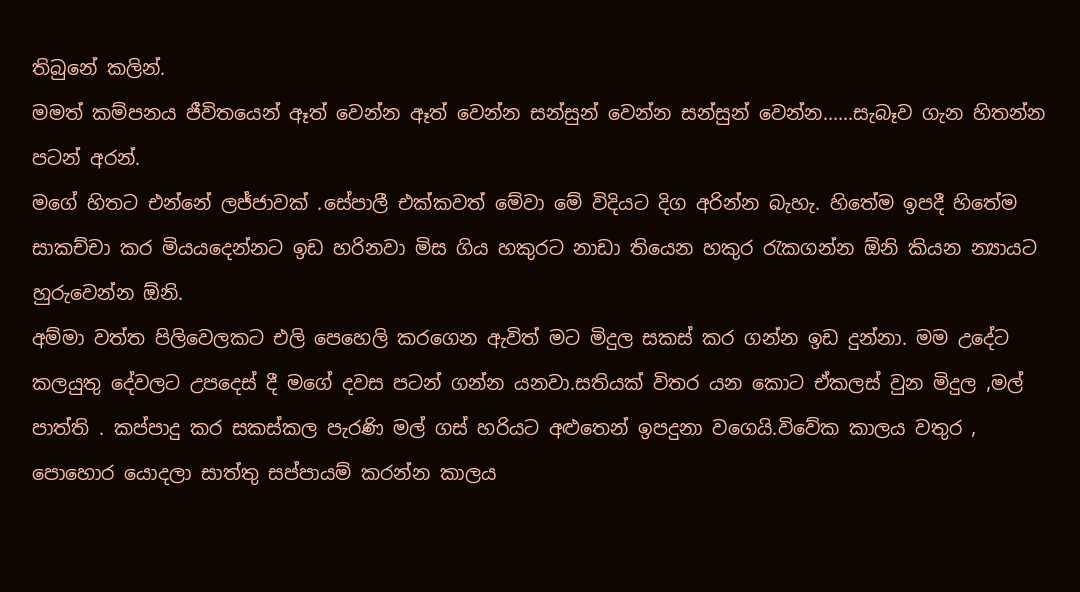තිබුනේ කලින්.
මමත් කම්පනය ජීවිතයෙන් ඈත් වෙන්න ඈත් වෙන්න සන්සුන් වෙන්න සන්සුන් වෙන්න......සැබෑව ගැන හිතන්න පටන් අරන්.
මගේ හිතට එන්නේ ලජ්ජාවක් .සේපාලී එක්කවත් මේවා මේ විදියට දිග අරින්න බැහැ. හිතේම ඉපදී හිතේම සාකච්චා කර මියයදෙන්නට ඉඩ හරිනවා මිස ගිය හකුරට නාඩා තියෙන හකුර රැකගන්න ඕනි කියන න්‍යායට හුරුවෙන්න ඕනි.
අම්මා වත්ත පිලිවෙලකට එලි පෙහෙලි කරගෙන ඇවිත් මට මිදුල සකස් කර ගන්න ඉඩ දුන්නා. මම උදේට කලයුතු දේවලට උපදෙස් දී මගේ දවස පටන් ගන්න යනවා.සතියක් විතර යන කොට ඒකලස් වුන මිදුල ,මල් පාත්ති . කප්පාදු කර සකස්කල පැරණි මල් ගස් හරියට අළුතෙන් ඉපදුනා වගෙයි.විවේක කාලය වතුර , පොහොර යොදලා සාත්තු සප්පායම් කරන්න කාලය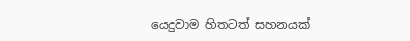යෙදුවාම හිතටත් සහනයක්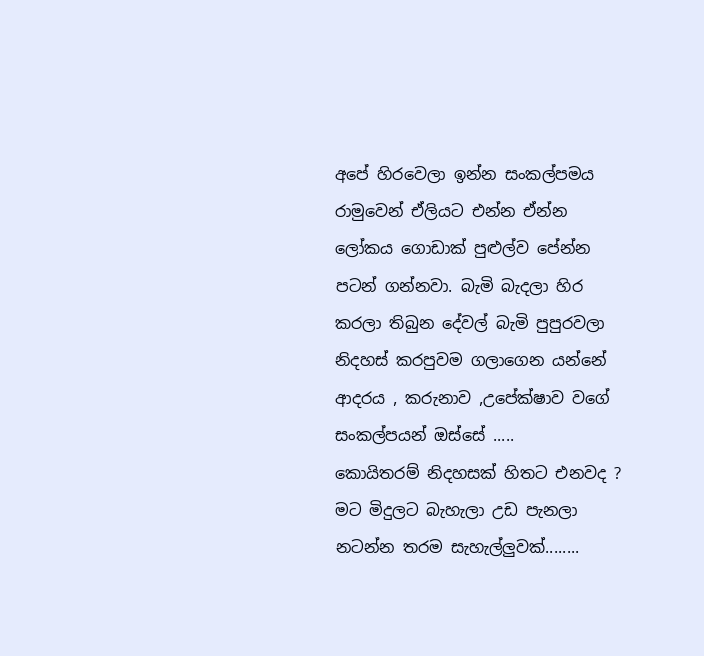අපේ හිරවෙලා ඉන්න සංකල්පමය රාමුවෙන් ඒලියට එන්න ඒන්න ලෝකය ගොඩාක් පුළුල්ව පේන්න පටන් ගන්නවා. බැමි බැදලා හිර කරලා තිබුන දේවල් බැමි පුපුරවලා නිදහස් කරපුවම ගලාගෙන යන්නේ ආදරය , කරුනාව ,උපේක්ෂාව වගේ සංකල්පයන් ඔස්සේ .....
කොයිතරම් නිදහසක් හිතට එනවද ? මට මිදුලට බැහැලා උඩ පැනලා නටන්න තරම සැහැල්ලුවක්........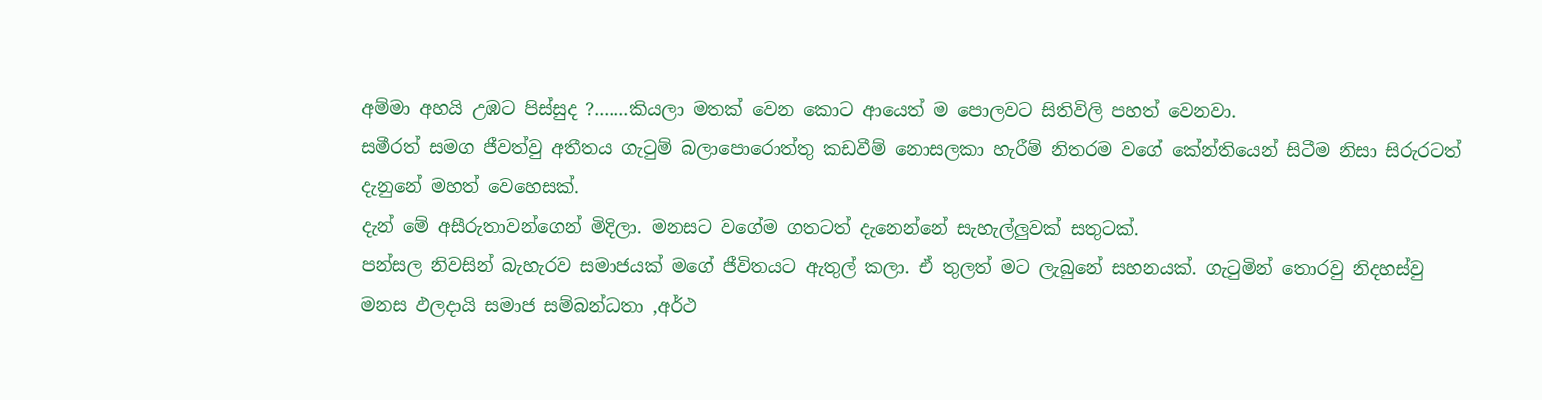අම්මා අහයි උඹට පිස්සුද ?.......කියලා මතක් වෙන කොට ආයෙත් ම පොලවට සිතිවිලි පහත් වෙනවා.
සමීරත් සමග ජීවත්වු අතීතය ගැටුම් බලාපොරොත්තු කඩවීම් නොසලකා හැරීම් නිතරම වගේ කේන්තියෙන් සිටීම නිසා සිරුරටත් දැනුනේ මහත් වෙහෙසක්.
දැන් මේ අසීරුතාවන්ගෙන් මිදිලා. මනසට වගේම ගතටත් දැනෙන්නේ සැහැල්ලුවක් සතුටක්.
පන්සල නිවසින් බැහැරව සමාජයක් මගේ ජීවිතයට ඇතුල් කලා. ඒ තුලත් මට ලැබුනේ සහනයක්. ගැටුමින් තොරවු නිදහස්වු මනස ඵලදායි සමාජ සම්බන්ධතා ,අර්ථ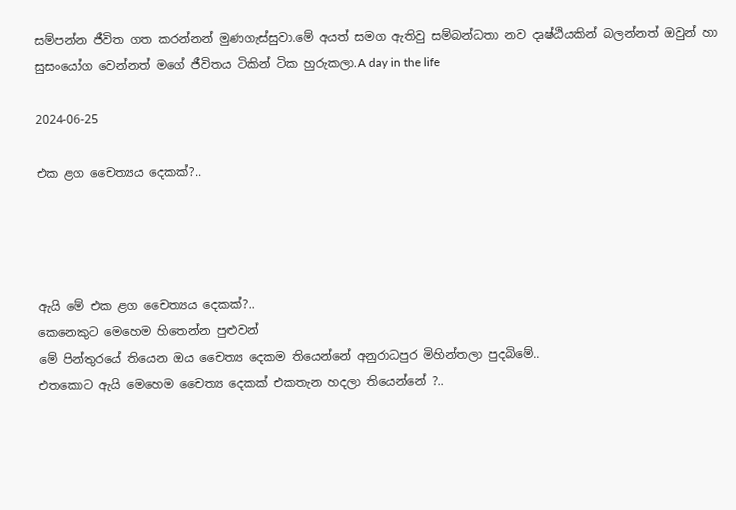සම්පන්න ජීවිත ගත කරන්නන් මුණගැස්සුවා.මේ අයත් සමග ඇතිවු සම්බන්ධතා නව දෘෂ්ඨියකින් බලන්නත් ඔවුන් හා සුසංයෝග වෙන්නත් මගේ ජීවිතය ටිකින් ටික හුරුකලා.A day in the life

2024-06-25

එක ළග චෛත්‍යය දෙකක්?..




ඇයි මේ එක ළග චෛත්‍යය දෙකක්?..
කෙනෙකුට මෙහෙම හිතෙන්න පුළුවන්
මේ පින්තුරයේ තියෙන ඔය චෛත්‍ය දෙකම තියෙන්නේ අනුරාධපුර මිහින්තලා පුදබිමේ..
එතකොට ඇයි මෙහෙම චෛත්‍ය දෙකක් එකතැන හදලා තියෙන්නේ ?..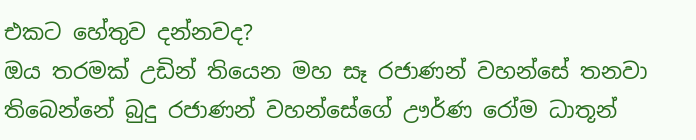එකට හේතුව දන්නවද?
ඔය තරමක් උඩින් තියෙන මහ සෑ රජාණන් වහන්සේ තනවා තිබෙන්නේ බුදු රජාණන් වහන්සේගේ ඌර්ණ රෝම ධාතූන්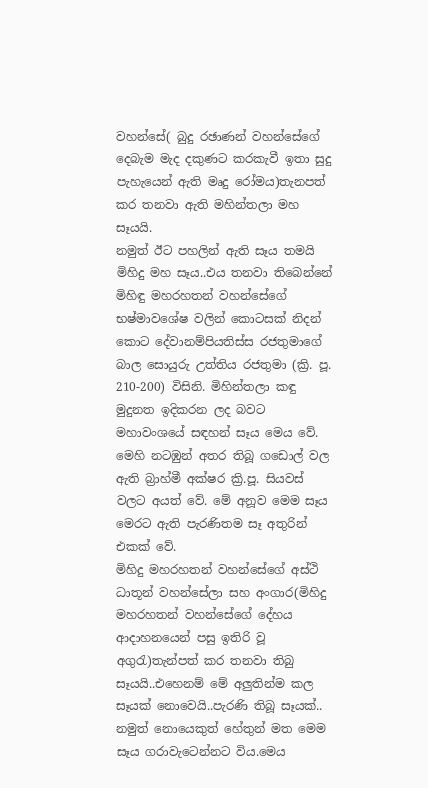වහන්සේ( බුදු රඡාණන් වහන්සේගේ දෙබැම මැද දකුණට කරකැවී ඉතා සුදු පැහැයෙන් ඇති මෘදු රෝමය)තැනපත් කර තනවා ඇති මහින්තලා මහ සෑයයි.
නමුත් ඊට පහලින් ඇති සෑය තමයි මිහිදු මහ සෑය..එය තනවා තිබෙන්නේ මිහිඳු මහරහතන් වහන්සේගේ භෂ්මාවශේෂ වලින් කොටසක් නිදන් කොට දේවානම්පියතිස්ස රජතුමාගේ බාල සොයුරු උත්තිය රජතුමා (ක්‍රි. පූ. 210-200) විසිනි. මිහින්තලා කඳු මුදුනත ඉදිකරන ලද බවට මහාවංශයේ සඳහන් සෑය මෙය වේ. මෙහි නටඹුන් අතර තිබූ ගඩොල් වල ඇති බ්‍රාහ්මී අක්ෂර ක්‍රි.පූ. සියවස් වලට අයත් වේ. මේ අනූව මෙම සෑය මෙරට ඇති පැරණිතම සෑ අතුරින් එකක් වේ.
මිහිදු මහරහතන් වහන්සේගේ අස්ථි ධාතූන් වහන්සේලා සහ අංගාර(මිහිදු මහරහතන් වහන්සේගේ දේහය ආදාහනයෙන් පසු ඉතිරි වූ අගුරැ)තැන්පත් කර තනවා තිබු සෑයයි..එහෙනම් මේ අලුතින්ම කල සෑයක් නොවෙයි..පැරණි තිබූ සෑයක්..
නමුත් නොයෙකුත් හේතුන් මත මෙම සෑය ගරාවැටෙන්නට විය.මෙය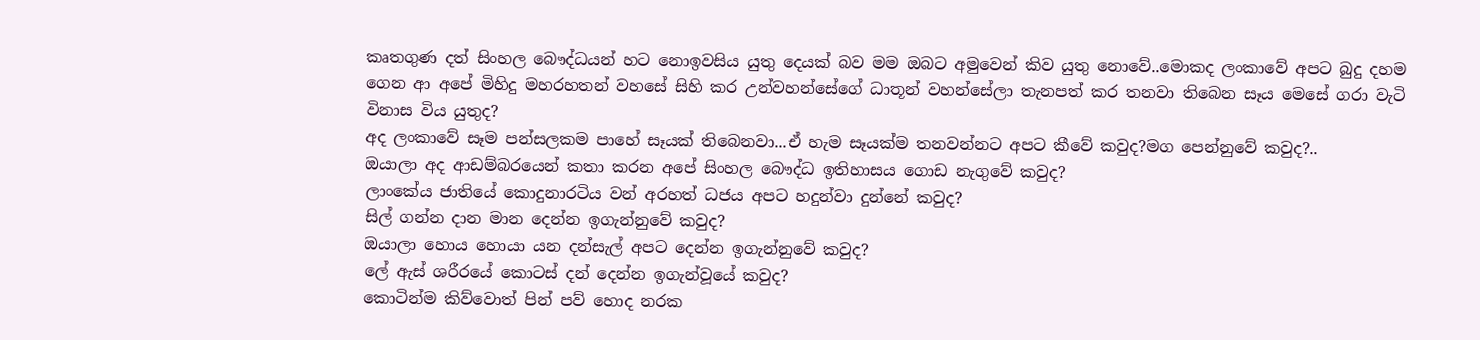කෘතගුණ දත් සිංහල බෞද්ධයන් හට නොඉවසිය යුතු දෙයක් බව මම ඔබට අමුවෙන් කිව යුතු නොවේ..මොකද ලංකාවේ අපට බුදු දහම ගෙන ආ අපේ මිහිදු මහරහතන් වහසේ සිහි කර උන්වහන්සේගේ ධාතූන් වහන්සේලා තැනපත් කර තනවා තිබෙන සෑය මෙසේ ගරා වැටි විනාස විය යුතුද?
අද ලංකාවේ සෑම පන්සලකම පාහේ සෑයක් තිබෙනවා...ඒ හැම සෑයක්ම තනවන්නට අපට කීවේ කවුද?මග පෙන්නුවේ කවුද?..
ඔයාලා අද ආඩම්බරයෙන් කතා කරන අපේ සිංහල බෞද්ධ ඉතිහාසය ගොඩ නැගුවේ කවුද?
ලාංකේය ජාතියේ කොදුනාරටිය වන් අරහත් ධජය අපට හදුන්වා දුන්නේ කවුද?
සිල් ගන්න දාන මාන දෙන්න ඉගැන්නුවේ කවුද?
ඔයාලා හොය හොයා යන දන්සැල් අපට දෙන්න ඉගැන්නුවේ කවුද?
ලේ ඇස් ශරීරයේ කොටස් දන් දෙන්න ඉගැන්වූයේ කවුද?
කොටින්ම කිව්වොත් පින් පව් හොද නරක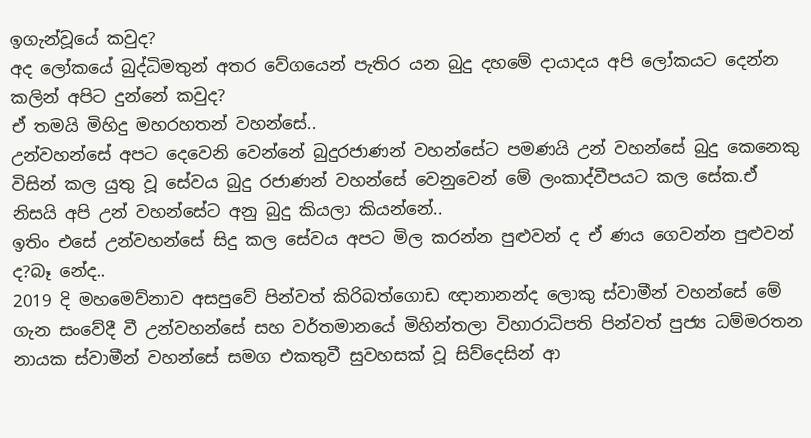ඉගැන්වූයේ කවුද?
අද ලෝකයේ බුද්ධිමතුන් අතර වේගයෙන් පැතිර යන බුදු දහමේ දායාදය අපි ලෝකයට දෙන්න කලින් අපිට දුන්නේ කවුද?
ඒ තමයි මිහිදු මහරහතන් වහන්සේ..
උන්වහන්සේ අපට දෙවෙනි වෙන්නේ බුදුරජාණන් වහන්සේට පමණයි උන් වහන්සේ බුදු කෙනෙකු විසින් කල යුතු වූ සේවය බුදු රජාණන් වහන්සේ වෙනුවෙන් මේ ලංකාද්වීපයට කල සේක.ඒ නිසයි අපි උන් වහන්සේට අනු බුදු කියලා කියන්නේ..
ඉතිං එසේ උන්වහන්සේ සිදු කල සේවය අපට මිල කරන්න පුළුවන් ද ඒ ණය ගෙවන්න පුළුවන් ද?බෑ නේද..
2019 දි මහමෙව්නාව අසපුවේ පින්වත් කිරිබත්ගොඩ ඥානානන්ද ලොකු ස්වාමීන් වහන්සේ මේ ගැන සංවේදී වී උන්වහන්සේ සහ වර්තමානයේ මිහින්තලා විහාරාධිපති පින්වත් පුජ්‍ය ධම්මරතන නායක ස්වාමීන් වහන්සේ සමග එකතුවී සුවහසක් වූ සිව්දෙසින් ආ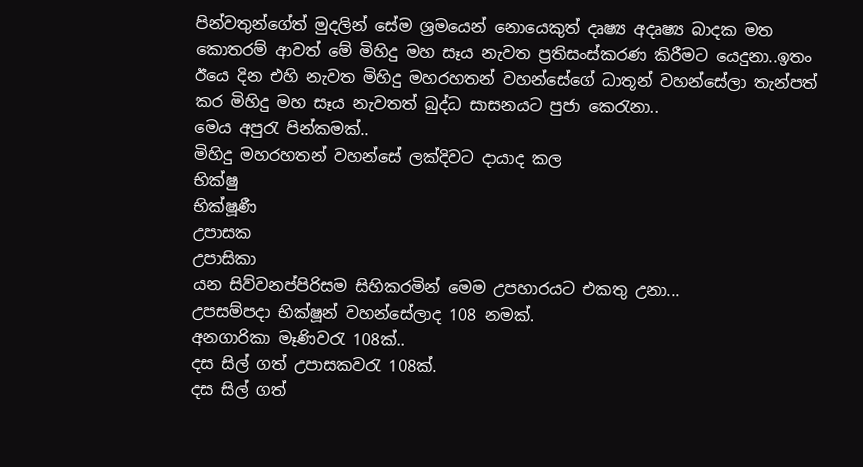පින්වතුන්ගේත් මුදලින් සේම ශ්‍රමයෙන් නොයෙකුත් දෘෂ්‍ය අදෘෂ්‍ය බාදක මත කොතරම් ආවත් මේ මිහිදු මහ සෑය නැවත ප්‍රතිසංස්කරණ කිරීමට යෙදුනා..ඉතං ඊයෙ දින එහි නැවත මිහිදු මහරහතන් වහන්සේගේ ධාතූන් වහන්සේලා තැන්පත් කර මිහිදු මහ සෑය නැවතත් බුද්ධ සාසනයට පුජා කෙරැනා..
මෙය අපුරැ පින්කමක්..
මිහිදු මහරහතන් වහන්සේ ලක්දිවට දායාද කල
භික්ෂු
භික්ෂූණී
උපාසක
උපාසිකා
යන සිව්වනප්පිරිසම සිහිකරමින් මෙම උපහාරයට එකතු උනා...
උපසම්පදා භික්ෂූන් වහන්සේලාද 108 නමක්.
අනගාරිකා මෑණිවරැ 108ක්..
දස සිල් ගත් උපාසකවරැ 108ක්.
දස සිල් ගත්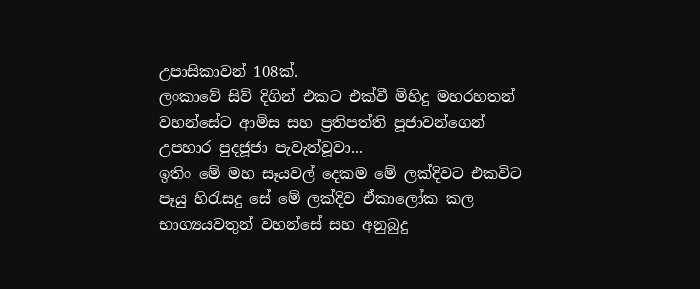උපාසිකාවන් 108ක්.
ලංකාවේ සිව් දිගින් එකට එක්වී මිහිදු මහරහතන් වහන්සේට ආමිස සහ ප්‍රතිපත්ති පූජාවන්ගෙන් උපහාර පුදජූජා පැවැත්වූවා...
ඉතිං මේ මහ සෑයවල් දෙකම මේ ලක්දිවට එකවිට පෑයු හිරැසදු සේ මේ ලක්දිව ඒකාලෝක කල
භාග්‍යයවතුන් වහන්සේ සහ අනුබුදු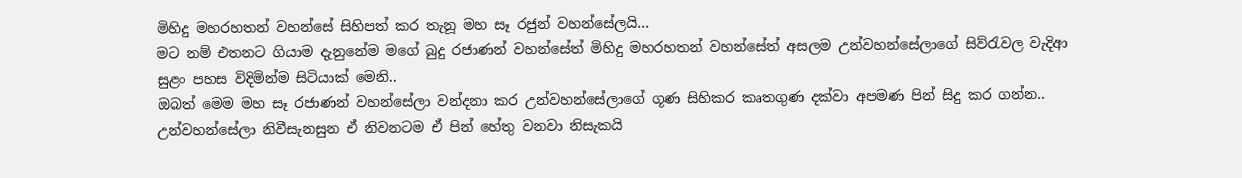මිහිදු මහරහතන් වහන්සේ සිහිපත් කර තැනූ මහ සෑ රජුන් වහන්සේලයි...
මට නම් එතනට ගියාම දැනුනේම මගේ බුදු රජාණන් වහන්සේත් මිහිදු මහරහතන් වහන්සේත් අසලම උන්වහන්සේලාගේ සිව්රැවල වැදිආ සුළං පහස විදිමින්ම සිටියාක් මෙනි..
ඔබත් මෙම මහ සෑ රජාණන් වහන්සේලා වන්දනා කර උන්වහන්සේලාගේ ගූණ සිහිකර කෘතගුණ දක්වා අපමණ පින් සිදු කර ගන්න..
උන්වහන්සේලා නිවීසැනසුන ඒ නිවනටම ඒ පින් හේතු වනවා නිසැකයි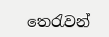තෙරැවන්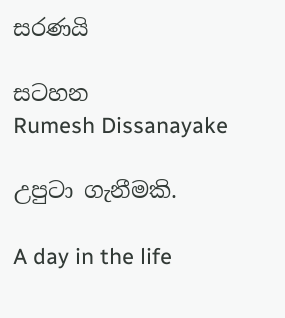සරණයි

සටහන
Rumesh Dissanayake

උපුටා ගැනීමකි.

A day in the life